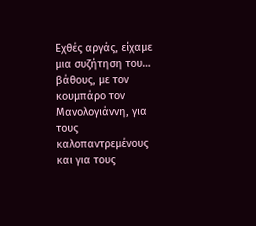Εχθές αργάς, είχαμε μια συζήτηση του… βάθους, με τον κουμπάρο τον Μανολογιάννη, για τους καλοπαντρεμένους και για τους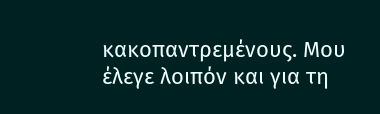κακοπαντρεμένους. Μου έλεγε λοιπόν και για τη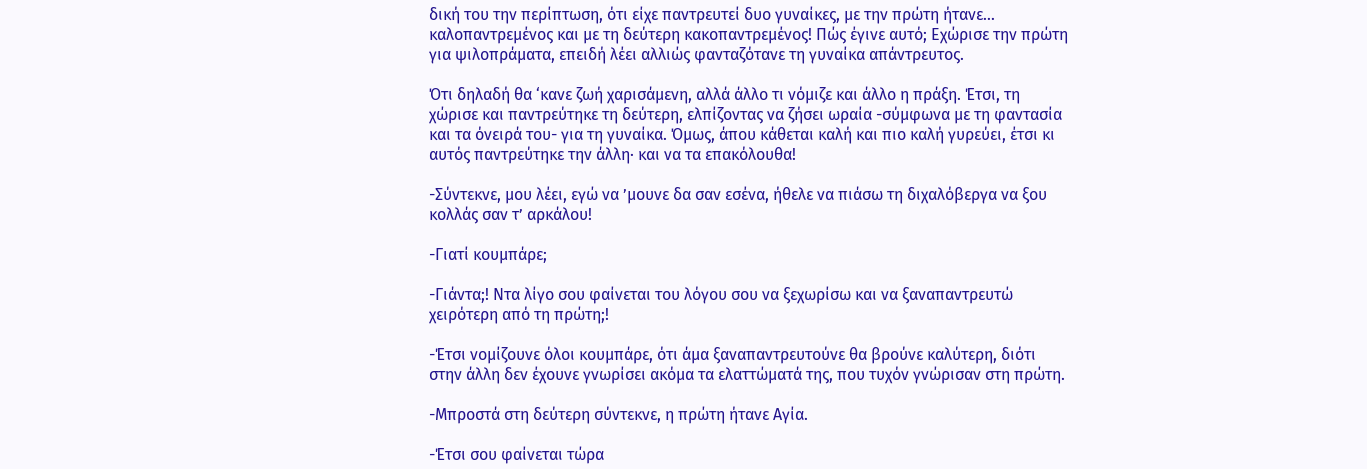δική του την περίπτωση, ότι είχε παντρευτεί δυο γυναίκες, με την πρώτη ήτανε… καλοπαντρεμένος και με τη δεύτερη κακοπαντρεμένος! Πώς έγινε αυτό; Εχώρισε την πρώτη για ψιλοπράματα, επειδή λέει αλλιώς φανταζότανε τη γυναίκα απάντρευτος.

Ότι δηλαδή θα ‘κανε ζωή χαρισάμενη, αλλά άλλο τι νόμιζε και άλλο η πράξη. Έτσι, τη χώρισε και παντρεύτηκε τη δεύτερη, ελπίζοντας να ζήσει ωραία -σύμφωνα με τη φαντασία και τα όνειρά του- για τη γυναίκα. Όμως, άπου κάθεται καλή και πιο καλή γυρεύει, έτσι κι αυτός παντρεύτηκε την άλλη· και να τα επακόλουθα!

-Σύντεκνε, μου λέει, εγώ να ’μουνε δα σαν εσένα, ήθελε να πιάσω τη διχαλόβεργα να ξου κολλάς σαν τ’ αρκάλου!

-Γιατί κουμπάρε;

-Γιάντα;! Ντα λίγο σου φαίνεται του λόγου σου να ξεχωρίσω και να ξαναπαντρευτώ χειρότερη από τη πρώτη;!

-Έτσι νομίζουνε όλοι κουμπάρε, ότι άμα ξαναπαντρευτούνε θα βρούνε καλύτερη, διότι στην άλλη δεν έχουνε γνωρίσει ακόμα τα ελαττώματά της, που τυχόν γνώρισαν στη πρώτη.

-Μπροστά στη δεύτερη σύντεκνε, η πρώτη ήτανε Αγία.

-Έτσι σου φαίνεται τώρα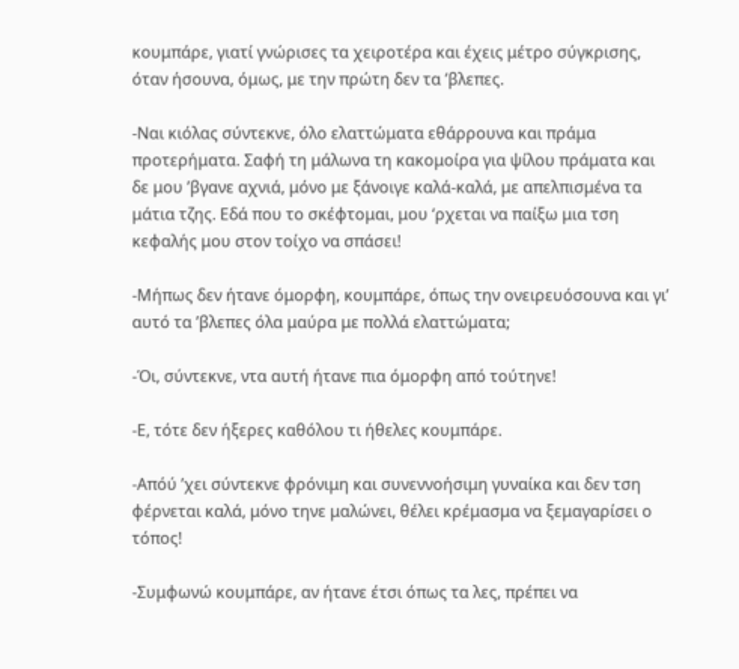κουμπάρε, γιατί γνώρισες τα χειροτέρα και έχεις μέτρο σύγκρισης, όταν ήσουνα, όμως, με την πρώτη δεν τα ’βλεπες.

-Ναι κιόλας σύντεκνε, όλο ελαττώματα εθάρρουνα και πράμα προτερήματα. Σαφή τη μάλωνα τη κακομοίρα για ψίλου πράματα και δε μου ’βγανε αχνιά, μόνο με ξάνοιγε καλά-καλά, με απελπισμένα τα μάτια τζης. Εδά που το σκέφτομαι, μου ‘ρχεται να παίξω μια τση κεφαλής μου στον τοίχο να σπάσει!

-Μήπως δεν ήτανε όμορφη, κουμπάρε, όπως την ονειρευόσουνα και γι’ αυτό τα ’βλεπες όλα μαύρα με πολλά ελαττώματα;

-Όι, σύντεκνε, ντα αυτή ήτανε πια όμορφη από τούτηνε!

-Ε, τότε δεν ήξερες καθόλου τι ήθελες κουμπάρε.

-Απόύ ’χει σύντεκνε φρόνιμη και συνεννοήσιμη γυναίκα και δεν τση φέρνεται καλά, μόνο τηνε μαλώνει, θέλει κρέμασμα να ξεμαγαρίσει ο τόπος!

-Συμφωνώ κουμπάρε, αν ήτανε έτσι όπως τα λες, πρέπει να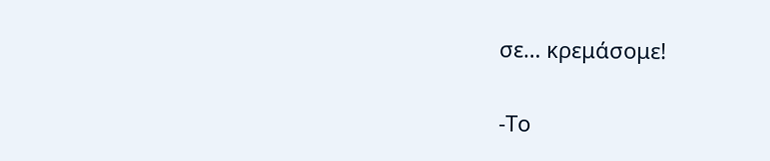σε… κρεμάσομε!

-Το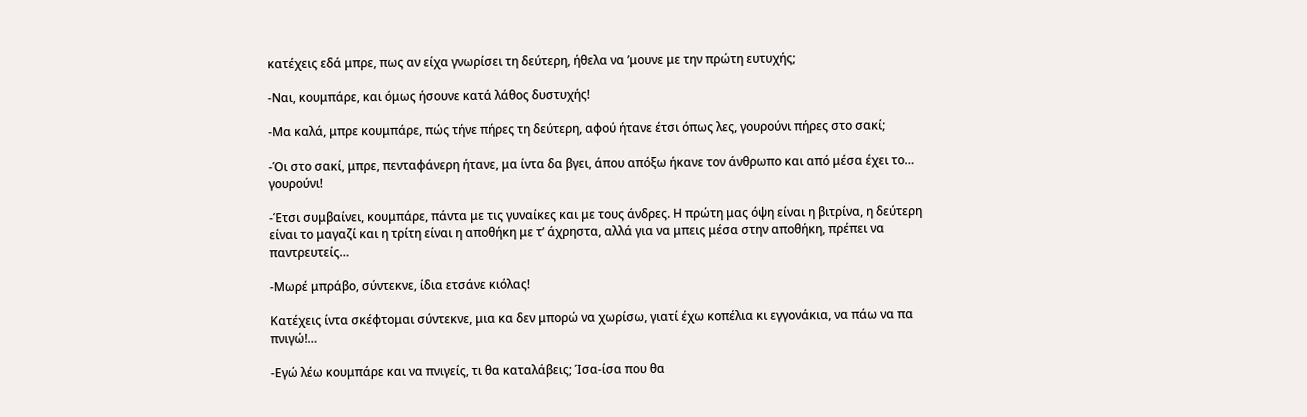κατέχεις εδά μπρε, πως αν είχα γνωρίσει τη δεύτερη, ήθελα να ’μουνε με την πρώτη ευτυχής;

-Ναι, κουμπάρε, και όμως ήσουνε κατά λάθος δυστυχής!

-Μα καλά, μπρε κουμπάρε, πώς τήνε πήρες τη δεύτερη, αφού ήτανε έτσι όπως λες, γουρούνι πήρες στο σακί;

-Όι στο σακί, μπρε, πενταφάνερη ήτανε, μα ίντα δα βγει, άπου απόξω ήκανε τον άνθρωπο και από μέσα έχει το… γουρούνι!

-Έτσι συμβαίνει, κουμπάρε, πάντα με τις γυναίκες και με τους άνδρες. Η πρώτη μας όψη είναι η βιτρίνα, η δεύτερη είναι το μαγαζί και η τρίτη είναι η αποθήκη με τ’ άχρηστα, αλλά για να μπεις μέσα στην αποθήκη, πρέπει να παντρευτείς…

-Μωρέ μπράβο, σύντεκνε, ίδια ετσάνε κιόλας!

Κατέχεις ίντα σκέφτομαι σύντεκνε, μια κα δεν μπορώ να χωρίσω, γιατί έχω κοπέλια κι εγγονάκια, να πάω να πα πνιγώ!…

-Εγώ λέω κουμπάρε και να πνιγείς, τι θα καταλάβεις; Ίσα-ίσα που θα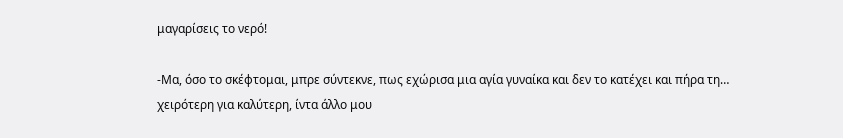μαγαρίσεις το νερό!

-Μα, όσο το σκέφτομαι, μπρε σύντεκνε, πως εχώρισα μια αγία γυναίκα και δεν το κατέχει και πήρα τη… χειρότερη για καλύτερη, ίντα άλλο μου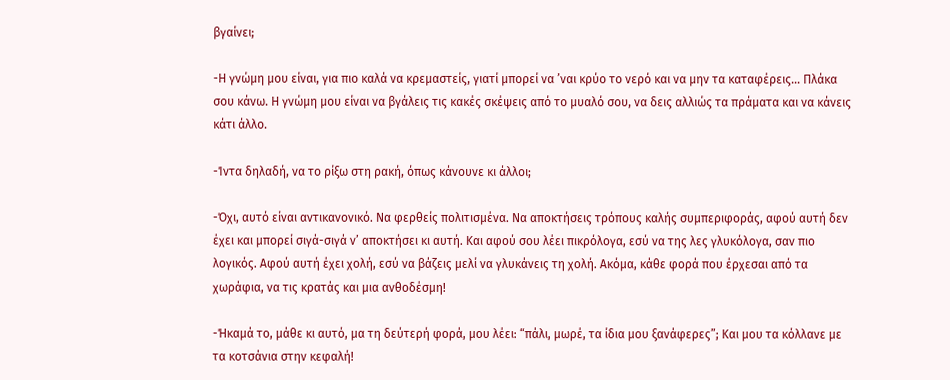βγαίνει;

-Η γνώμη μου είναι, για πιο καλά να κρεμαστείς, γιατί μπορεί να ’ναι κρύο το νερό και να μην τα καταφέρεις… Πλάκα σου κάνω. Η γνώμη μου είναι να βγάλεις τις κακές σκέψεις από το μυαλό σου, να δεις αλλιώς τα πράματα και να κάνεις κάτι άλλο.

-Ίντα δηλαδή, να το ρίξω στη ρακή, όπως κάνουνε κι άλλοι;

-Όχι, αυτό είναι αντικανονικό. Να φερθείς πολιτισμένα. Να αποκτήσεις τρόπους καλής συμπεριφοράς, αφού αυτή δεν έχει και μπορεί σιγά-σιγά ν’ αποκτήσει κι αυτή. Και αφού σου λέει πικρόλογα, εσύ να της λες γλυκόλογα, σαν πιο λογικός. Αφού αυτή έχει χολή, εσύ να βάζεις μελί να γλυκάνεις τη χολή. Ακόμα, κάθε φορά που έρχεσαι από τα χωράφια, να τις κρατάς και μια ανθοδέσμη!

-Ήκαμά το, μάθε κι αυτό, μα τη δεύτερή φορά, μου λέει: “πάλι, μωρέ, τα ίδια μου ξανάφερες”; Και μου τα κόλλανε με τα κοτσάνια στην κεφαλή!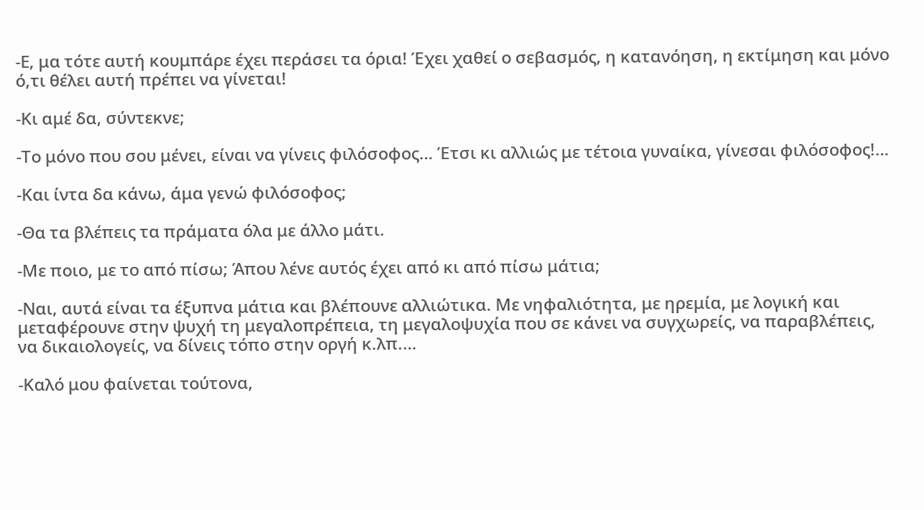-Ε, μα τότε αυτή κουμπάρε έχει περάσει τα όρια! Έχει χαθεί ο σεβασμός, η κατανόηση, η εκτίμηση και μόνο ό,τι θέλει αυτή πρέπει να γίνεται!

-Κι αμέ δα, σύντεκνε;

-Το μόνο που σου μένει, είναι να γίνεις φιλόσοφος… Έτσι κι αλλιώς με τέτοια γυναίκα, γίνεσαι φιλόσοφος!…

-Και ίντα δα κάνω, άμα γενώ φιλόσοφος;

-Θα τα βλέπεις τα πράματα όλα με άλλο μάτι.

-Με ποιο, με το από πίσω; Άπου λένε αυτός έχει από κι από πίσω μάτια;

-Ναι, αυτά είναι τα έξυπνα μάτια και βλέπουνε αλλιώτικα. Με νηφαλιότητα, με ηρεμία, με λογική και μεταφέρουνε στην ψυχή τη μεγαλοπρέπεια, τη μεγαλοψυχία που σε κάνει να συγχωρείς, να παραβλέπεις, να δικαιολογείς, να δίνεις τόπο στην οργή κ.λπ.…

-Καλό μου φαίνεται τούτονα,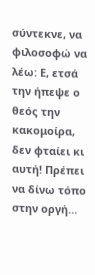σύντεκνε, να φιλοσοφώ να λέω: Ε, ετσά την ήπεψε ο θεός την κακομοίρα, δεν φταίει κι αυτή! Πρέπει να δίνω τόπο στην οργή…